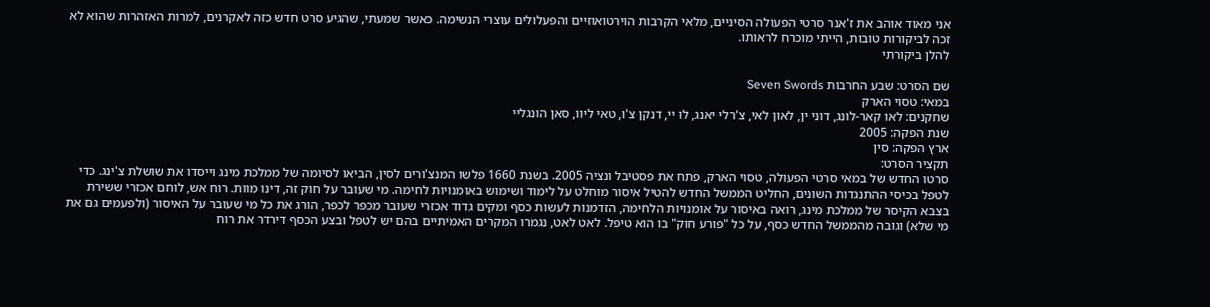אני מאוד אוהב את ז'אנר סרטי הפעולה הסיניים, מלאי הקרבות הוירטואוזיים והפעלולים עוצרי הנשימה. כאשר שמעתי, שהגיע סרט חדש כזה לאקרנים, למרות האזהרות שהוא לא זכה לביקורות טובות, הייתי מוכרח לראותו.
להלן ביקורתי

שם הסרט: שבע החרבות Seven Swords
במאי: טסוי הארק
שחקנים: לאו קאר-לונג, דוני ין, לאון לאי, צ'רלי יאנג, לו יי, דנקן צ'ו, טאי ליוו, סאן הונגליי
שנת הפקה: 2005
ארץ הפקה: סין
תקציר הסרט:
סרטו החדש של במאי סרטי הפעולה, טסוי הארק, פתח את פסטיבל ונציה 2005. בשנת 1660 פלשו המנצ'ורים לסין, הביאו לסיומה של ממלכת מינג וייסדו את שושלת צ'ינג. כדי לטפל בכיסי ההתנגדות השונים, החליט הממשל החדש להטיל איסור מוחלט על לימוד ושימוש באומנויות לחימה. מי שעובר על חוק זה, דינו מוות. רוח אש, לוחם אכזרי ששירת בצבא הקיסר של ממלכת מינג, רואה באיסור על אומנויות הלחימה, הזדמנות לעשות כסף ומקים גדוד אכזרי שעובר מכפר לכפר, הורג את כל מי שעובר על האיסור (ולפעמים גם את מי שלא) וגובה מהממשל החדש כסף, על כל "פורע חוק" בו הוא טיפל. לאט לאט, נגמרו המקרים האמיתיים בהם יש לטפל ובצע הכסף דירדר את רוח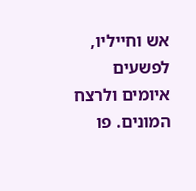אש וחייליו, לפשעים איומים ולרצח המונים. פו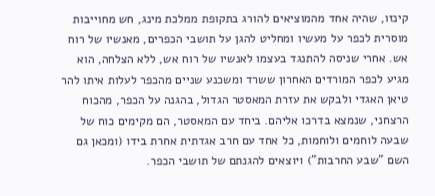קינזו, שהיה אחד מהמוציאים להורג בתקופת ממלכת מינג, חש מחוייבות מוסרית לכפר על מעשיו ומחליט להגן על תושבי הכפרים, מאנשיו של רוח אש. אחרי שניסה להתנגד בעצמו לאנשיו של רוח אש, ללא הצלחה, הוא מגיע לכפר המורדים האחרון ששרד ומשכנע שניים מהכפר לעלות איתו להר טיאן האגדי ולבקש את עזרת המאסטר הגדול, בהגנה על הכפר, מהכוח הרצחני, שנמצא בדרכו אליהם. ביחד עם המאסטר, הם מקימים כוח של שבעה לוחמים ולוחמות, כל אחד עם חרב אגדתית אחרת בידו (ומכאן גם השם "שבע החרבות") ויוצאים להגנתם של תושבי הכפר.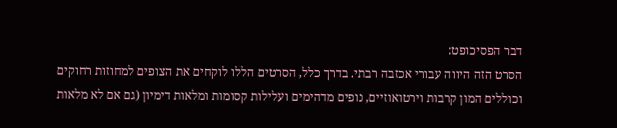דבר הפסיכופט:
הסרט הזה היווה עבורי אכזבה רבתי. בדרך כלל, הסרטים הללו לוקחים את הצופים למחוזות רחוקים וכוללים המון קרבות וירטואוזיים, נופים מדהימים ועלילות קסומות ומלאות דימיון (גם אם לא מלאות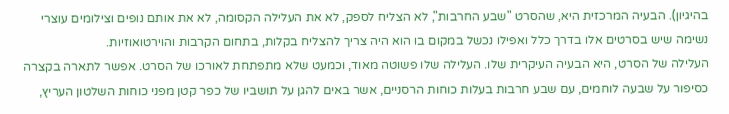בהיגיון). הבעיה המרכזית היא, שהסרט "שבע החרבות", לא הצליח לספק, לא את העלילה הקסומה, לא את אותם נופים וצילומים עוצרי נשימה שיש בסרטים אלו בדרך כלל ואפילו נכשל במקום בו הוא היה צריך להצליח בקלות, בתחום הקרבות והוירטואוזיות.
העלילה של הסרט, היא הבעיה העיקרית שלו. העלילה שלו פשוטה מאוד, וכמעט שלא מתפתחת לאורכו של הסרט. אפשר לתארה בקצרה כסיפור על שבעה לוחמים, עם שבע חרבות בעלות כוחות הרסניים, אשר באים להגן על תושביו של כפר קטן מפני כוחות השלטון העריץ,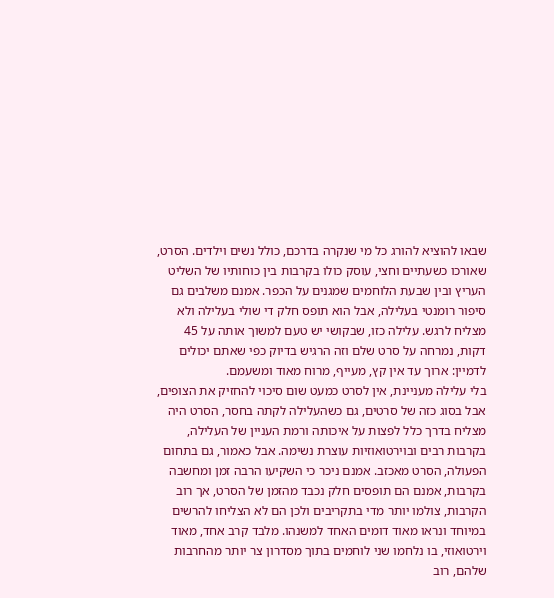שבאו להוציא להורג כל מי שנקרה בדרכם, כולל נשים וילדים. הסרט, שאורכו כשעתיים וחצי, עוסק כולו בקרבות בין כוחותיו של השליט העריץ ובין שבעת הלוחמים שמגנים על הכפר. אמנם משלבים גם סיפור רומנטי בעלילה, אבל הוא תופס חלק די שולי בעלילה ולא מצליח לרגש. עלילה כזו, שבקושי יש טעם למשוך אותה על 45 דקות, נמרחה על סרט שלם וזה הרגיש בדיוק כפי שאתם יכולים לדמיין: ארוך עד אין קץ, מעייף, מרוח מאוד ומשעמם.
בלי עלילה מעניינת, אין לסרט כמעט שום סיכוי להחזיק את הצופים, אבל בסוג כזה של סרטים, גם כשהעלילה לקתה בחסר, הסרט היה מצליח בדרך כלל לפצות על איכותה ורמת העניין של העלילה, בקרבות רבים ובוירטואוזיות עוצרת נשימה. אבל כאמור, גם בתחום הפעולה, הסרט מאכזב. אמנם ניכר כי השקיעו הרבה זמן ומחשבה בקרבות, אמנם הם תופסים חלק נכבד מהזמן של הסרט, אך רוב הקרבות, צולמו יותר מדי בתקריבים ולכן הם לא הצליחו להרשים במיוחד ונראו מאוד דומים האחד למשנהו. מלבד קרב אחד, מאוד וירטואוזי, בו נלחמו שני לוחמים בתוך מסדרון צר יותר מהחרבות שלהם, רוב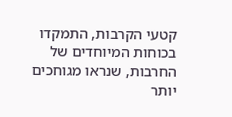קטעי הקרבות, התמקדו בכוחות המיוחדים של החרבות, שנראו מגוחכים יותר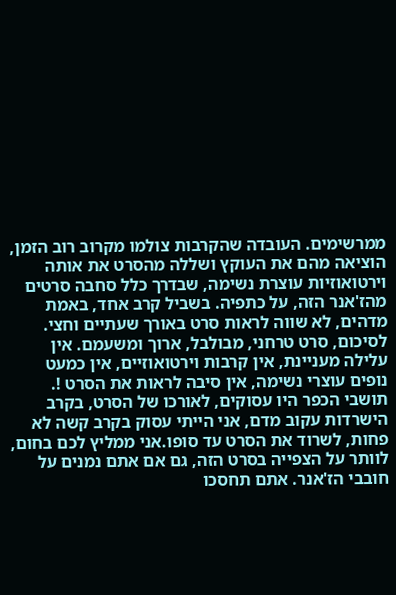ממרשימים. העובדה שהקרבות צולמו מקרוב רוב הזמן, הוציאה מהם את העוקץ ושללה מהסרט את אותה וירטואוזיות עוצרת נשימה, שבדרך כלל סחבה סרטים מהז'אנר הזה, על כתפיה. בשביל קרב אחד, באמת מדהים, לא שווה לראות סרט באורך שעתיים וחצי.
לסיכום, סרט טרחני, מבולבל, ארוך ומשעמם. אין עלילה מעניינת, אין קרבות וירטואוזיים, אין כמעט נופים עוצרי נשימה, אין סיבה לראות את הסרט !. תושבי הכפר היו עסוקים, לאורכו של הסרט, בקרב הישרדות עקוב מדם, אני הייתי עסוק בקרב קשה לא פחות, לשרוד את הסרט עד סופו.אני ממליץ לכם בחום, לוותר על הצפייה בסרט הזה, גם אם אתם נמנים על חובבי הז'אנר. אתם תחסכו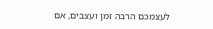לעצמכם הרבה זמן ועצבים, אם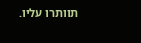תוותרו עליו.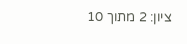ציון: 2 מתוך 10